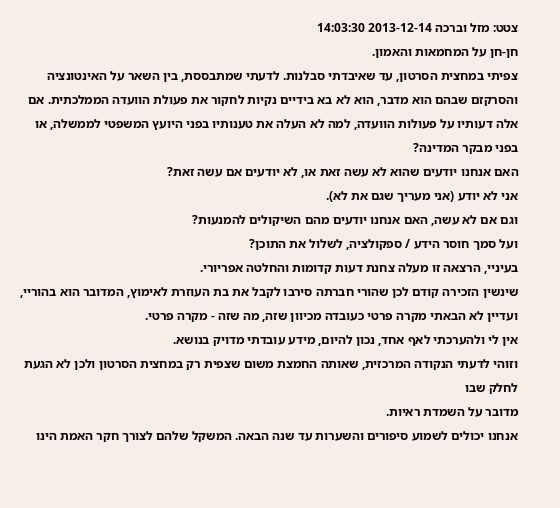צטט: מזל וברכה 2013-12-14 14:03:30
חן-חן על המחמאות והאמון.
צפיתי במחצית הסרטון, עד שאיבדתי סבלנות. לדעתי שמתבססת, בין השאר על האינטונציה והסרקזם שבהם הוא מדבר, הוא לא בא בידיים נקיות לחקור את פעולת הוועדה הממלכתית. אם אלה דעותיו על פעולות הוועדה, למה לא העלה את טענותיו בפני היועץ המשפטי לממשלה, או בפני מבקר המדינה?
האם אנחנו יודעים שהוא לא עשה זאת או, לא יודעים אם עשה זאת?
אני לא יודע (אני מעריך שגם את לא).
וגם אם לא עשה, האם אנחנו יודעים מהם השיקולים להמנעות?
ועל סמך חוסר הידע / ספקולציה, לשלול את התוכן?
בעיניי, הרצאה זו מעלה צחנת דעות קדומות והחלטה אפריורי.
שינשין הזכירה קודם לכן שהורי חברתה סירבו לקבל את בת העוזרת לאימוץ, המדובר הוא בהוריי, ועדיין לא הבאתי מקרה פרטי כעובדה מכיוון שזה, מה שזה - מקרה פרטי.
אין לי ולהערכתי לאף אחד, נכון להיום, מידע עובדתי מדויק בנושא.
וזוהי לדעתי הנקודה המרכזית, שאותה החמצת משום שצפית רק במחצית הסרטון ולכן לא הגעת לחלק שבו
מדובר על השמדת ראיות.
אנחנו יכולים לשמוע סיפורים והשערות עד שנה הבאה. המשקל שלהם לצורך חקר האמת הינו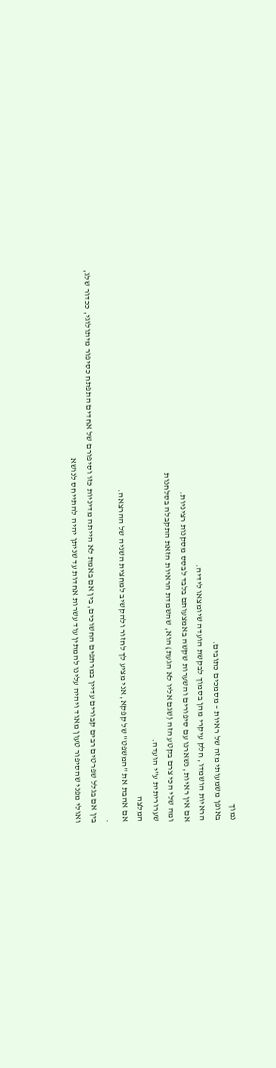נמוך
באופן משמעותי מזה של ראיות – מסמכים כתובים.
הראיות הושמדו, חלק עיקרי מהן בסמוך לבקשת הועדה שיומצאו לידיה.
אם אין ראיות, נשארנו עם סיפורים והשערות שקשה באמצעותם בלבד לבסס מסקנות רציניות.
ומה שלי הכי צרם בקטע הזה (שגם אליו לא הגעת) הוא, שהשמדת הראיות הזאת התקבלה בסלחנות
שערוריתית ע"י הועדה.
המלצה
אם אהבת את "המשפט" של קפקא, אני מציע לך לחזור ולהקשיב למחצית השניה של ההרצאה.
.
בין אם בגלל שפרטים רבים קבורים עדיין במרתפים החשוכים, בין אם באמת לא הייתה מדיניות כזו וסיפורם של אחדים התפתח כסיפור מיתולוגי, ככדור שלג, ואולי מפני שהסיפור טעון מאוד ויהיה עלינו להמתין עוד עשרות אחדות עד שניתן יהיה להתייחס לנושא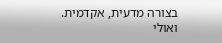בצורה מדעית, אקדמית. ואולי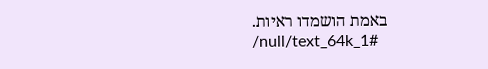באמת הושמדו ראיות.
/null/text_64k_1#